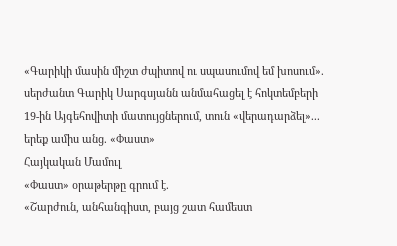«Գարիկի մասին միշտ ժպիտով ու սպասումով եմ խոսում». սերժանտ Գարիկ Սարգսյանն անմահացել է հոկտեմբերի 19-ին Այգեհովիտի մատույցներում, տուն «վերադարձել»... երեք ամիս անց. «Փաստ»
Հայկական Մամուլ
«Փաստ» օրաթերթը գրում է.
«Շարժուն, անհանգիստ, բայց շատ համեստ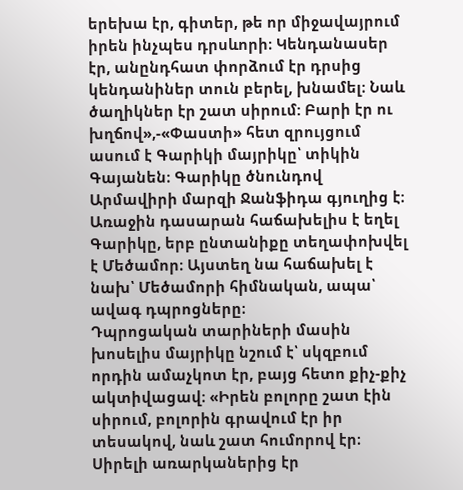երեխա էր, գիտեր, թե որ միջավայրում իրեն ինչպես դրսևորի։ Կենդանասեր էր, անընդհատ փորձում էր դրսից կենդանիներ տուն բերել, խնամել։ Նաև ծաղիկներ էր շատ սիրում: Բարի էր ու խղճով»,-«Փաստի» հետ զրույցում ասում է Գարիկի մայրիկը՝ տիկին Գայանեն։ Գարիկը ծնունդով Արմավիրի մարզի Ջանֆիդա գյուղից է։ Առաջին դասարան հաճախելիս է եղել Գարիկը, երբ ընտանիքը տեղափոխվել է Մեծամոր։ Այստեղ նա հաճախել է նախ՝ Մեծամորի հիմնական, ապա՝ ավագ դպրոցները։
Դպրոցական տարիների մասին խոսելիս մայրիկը նշում է՝ սկզբում որդին ամաչկոտ էր, բայց հետո քիչ-քիչ ակտիվացավ։ «Իրեն բոլորը շատ էին սիրում, բոլորին գրավում էր իր տեսակով, նաև շատ հումորով էր։ Սիրելի առարկաներից էր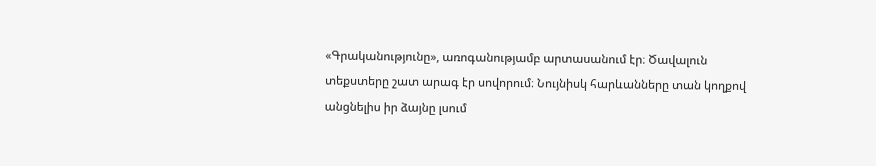«Գրականությունը», առոգանությամբ արտասանում էր։ Ծավալուն տեքստերը շատ արագ էր սովորում։ Նույնիսկ հարևանները տան կողքով անցնելիս իր ձայնը լսում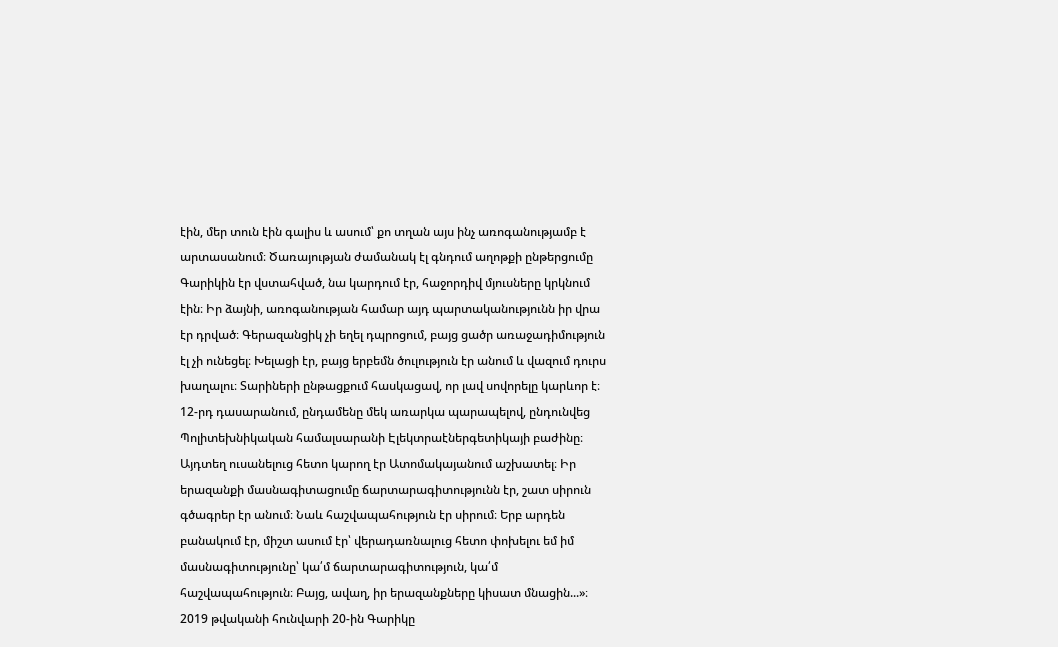էին, մեր տուն էին գալիս և ասում՝ քո տղան այս ինչ առոգանությամբ է արտասանում։ Ծառայության ժամանակ էլ գնդում աղոթքի ընթերցումը Գարիկին էր վստահված, նա կարդում էր, հաջորդիվ մյուսները կրկնում էին։ Իր ձայնի, առոգանության համար այդ պարտականությունն իր վրա էր դրված։ Գերազանցիկ չի եղել դպրոցում, բայց ցածր առաջադիմություն էլ չի ունեցել։ Խելացի էր, բայց երբեմն ծուլություն էր անում և վազում դուրս խաղալու։ Տարիների ընթացքում հասկացավ, որ լավ սովորելը կարևոր է։ 12-րդ դասարանում, ընդամենը մեկ առարկա պարապելով, ընդունվեց Պոլիտեխնիկական համալսարանի Էլեկտրաէներգետիկայի բաժինը։ Այդտեղ ուսանելուց հետո կարող էր Ատոմակայանում աշխատել։ Իր երազանքի մասնագիտացումը ճարտարագիտությունն էր, շատ սիրուն գծագրեր էր անում։ Նաև հաշվապահություն էր սիրում։ Երբ արդեն բանակում էր, միշտ ասում էր՝ վերադառնալուց հետո փոխելու եմ իմ մասնագիտությունը՝ կա՛մ ճարտարագիտություն, կա՛մ հաշվապահություն։ Բայց, ավաղ, իր երազանքները կիսատ մնացին...»։
2019 թվականի հունվարի 20-ին Գարիկը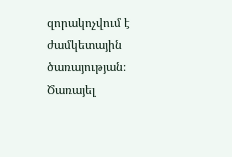զորակոչվում է ժամկետային ծառայության։ Ծառայել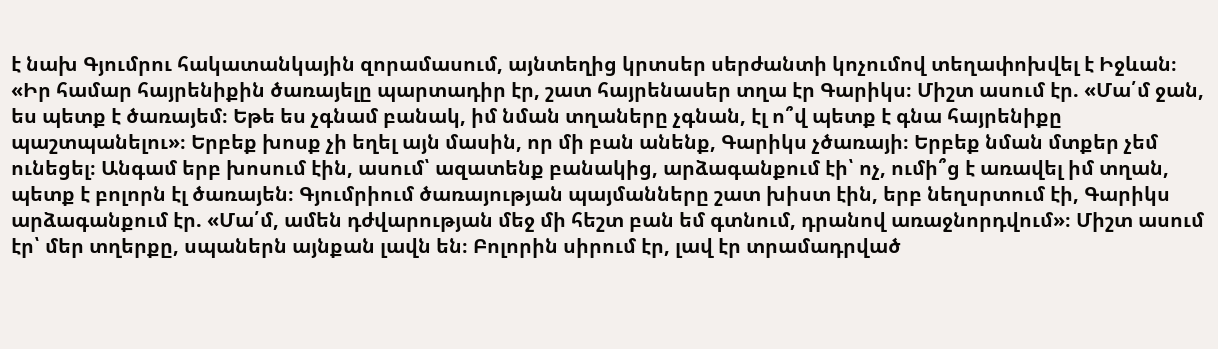է նախ Գյումրու հակատանկային զորամասում, այնտեղից կրտսեր սերժանտի կոչումով տեղափոխվել է Իջևան։ «Իր համար հայրենիքին ծառայելը պարտադիր էր, շատ հայրենասեր տղա էր Գարիկս։ Միշտ ասում էր. «Մա՛մ ջան, ես պետք է ծառայեմ։ Եթե ես չգնամ բանակ, իմ նման տղաները չգնան, էլ ո՞վ պետք է գնա հայրենիքը պաշտպանելու»։ Երբեք խոսք չի եղել այն մասին, որ մի բան անենք, Գարիկս չծառայի։ Երբեք նման մտքեր չեմ ունեցել։ Անգամ երբ խոսում էին, ասում՝ ազատենք բանակից, արձագանքում էի՝ ոչ, ումի՞ց է առավել իմ տղան, պետք է բոլորն էլ ծառայեն։ Գյումրիում ծառայության պայմանները շատ խիստ էին, երբ նեղսրտում էի, Գարիկս արձագանքում էր. «Մա՛մ, ամեն դժվարության մեջ մի հեշտ բան եմ գտնում, դրանով առաջնորդվում»։ Միշտ ասում էր՝ մեր տղերքը, սպաներն այնքան լավն են։ Բոլորին սիրում էր, լավ էր տրամադրված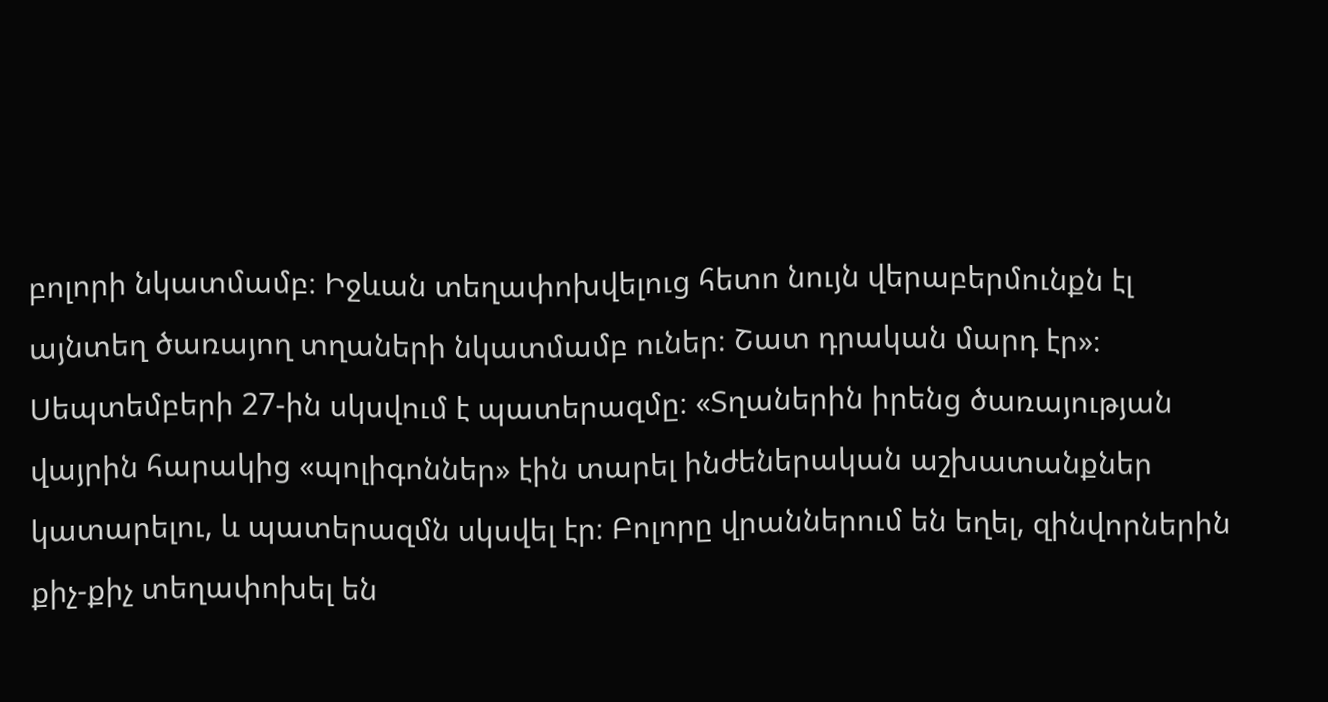բոլորի նկատմամբ։ Իջևան տեղափոխվելուց հետո նույն վերաբերմունքն էլ այնտեղ ծառայող տղաների նկատմամբ ուներ։ Շատ դրական մարդ էր»։
Սեպտեմբերի 27-ին սկսվում է պատերազմը։ «Տղաներին իրենց ծառայության վայրին հարակից «պոլիգոններ» էին տարել ինժեներական աշխատանքներ կատարելու, և պատերազմն սկսվել էր։ Բոլորը վրաններում են եղել, զինվորներին քիչ-քիչ տեղափոխել են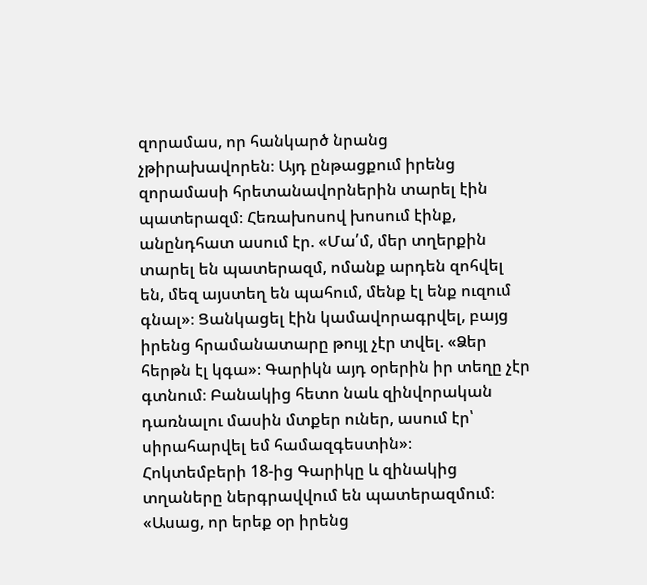զորամաս, որ հանկարծ նրանց չթիրախավորեն։ Այդ ընթացքում իրենց զորամասի հրետանավորներին տարել էին պատերազմ։ Հեռախոսով խոսում էինք, անընդհատ ասում էր. «Մա՛մ, մեր տղերքին տարել են պատերազմ, ոմանք արդեն զոհվել են, մեզ այստեղ են պահում, մենք էլ ենք ուզում գնալ»։ Ցանկացել էին կամավորագրվել, բայց իրենց հրամանատարը թույլ չէր տվել. «Ձեր հերթն էլ կգա»։ Գարիկն այդ օրերին իր տեղը չէր գտնում։ Բանակից հետո նաև զինվորական դառնալու մասին մտքեր ուներ, ասում էր՝ սիրահարվել եմ համազգեստին»։
Հոկտեմբերի 18-ից Գարիկը և զինակից տղաները ներգրավվում են պատերազմում։ «Ասաց, որ երեք օր իրենց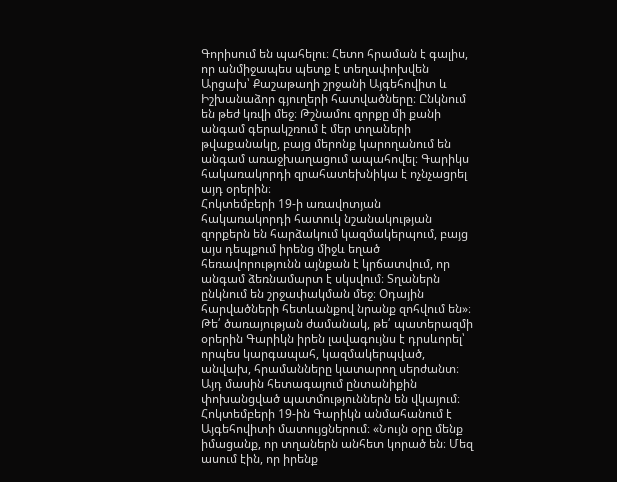Գորիսում են պահելու։ Հետո հրաման է գալիս, որ անմիջապես պետք է տեղափոխվեն Արցախ՝ Քաշաթաղի շրջանի Այգեհովիտ և Իշխանաձոր գյուղերի հատվածները։ Ընկնում են թեժ կռվի մեջ։ Թշնամու զորքը մի քանի անգամ գերակշռում է մեր տղաների թվաքանակը, բայց մերոնք կարողանում են անգամ առաջխաղացում ապահովել։ Գարիկս հակառակորդի զրահատեխնիկա է ոչնչացրել այդ օրերին։
Հոկտեմբերի 19-ի առավոտյան հակառակորդի հատուկ նշանակության զորքերն են հարձակում կազմակերպում, բայց այս դեպքում իրենց միջև եղած հեռավորությունն այնքան է կրճատվում, որ անգամ ձեռնամարտ է սկսվում։ Տղաներն ընկնում են շրջափակման մեջ։ Օդային հարվածների հետևանքով նրանք զոհվում են»։ Թե՛ ծառայության ժամանակ, թե՛ պատերազմի օրերին Գարիկն իրեն լավագույնս է դրսևորել՝ որպես կարգապահ, կազմակերպված, անվախ, հրամանները կատարող սերժանտ։ Այդ մասին հետագայում ընտանիքին փոխանցված պատմություններն են վկայում։ Հոկտեմբերի 19-ին Գարիկն անմահանում է Այգեհովիտի մատույցներում։ «Նույն օրը մենք իմացանք, որ տղաներն անհետ կորած են։ Մեզ ասում էին, որ իրենք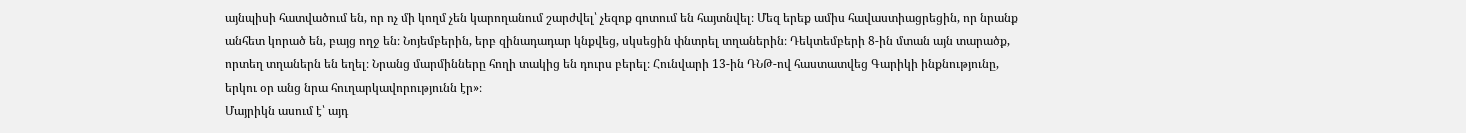այնպիսի հատվածում են, որ ոչ մի կողմ չեն կարողանում շարժվել՝ չեզոք գոտում են հայտնվել։ Մեզ երեք ամիս հավաստիացրեցին, որ նրանք անհետ կորած են, բայց ողջ են։ Նոյեմբերին, երբ զինադադար կնքվեց, սկսեցին փնտրել տղաներին։ Դեկտեմբերի 8-ին մտան այն տարածք, որտեղ տղաներն են եղել։ Նրանց մարմինները հողի տակից են դուրս բերել։ Հունվարի 13-ին ԴՆԹ-ով հաստատվեց Գարիկի ինքնությունը, երկու օր անց նրա հուղարկավորությունն էր»։
Մայրիկն ասում է՝ այդ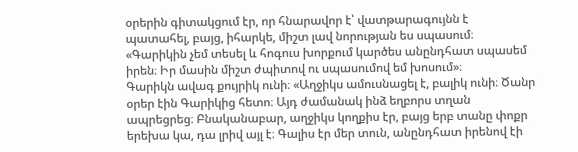օրերին գիտակցում էր, որ հնարավոր է՝ վատթարագույնն է պատահել, բայց, իհարկե, միշտ լավ նորության ես սպասում։ «Գարիկին չեմ տեսել և հոգուս խորքում կարծես անընդհատ սպասեմ իրեն։ Իր մասին միշտ ժպիտով ու սպասումով եմ խոսում»։
Գարիկն ավագ քույրիկ ունի։ «Աղջիկս ամուսնացել է, բալիկ ունի։ Ծանր օրեր էին Գարիկից հետո։ Այդ ժամանակ ինձ եղբորս տղան ապրեցրեց։ Բնականաբար, աղջիկս կողքիս էր, բայց երբ տանը փոքր երեխա կա, դա լրիվ այլ է։ Գալիս էր մեր տուն, անընդհատ իրենով էի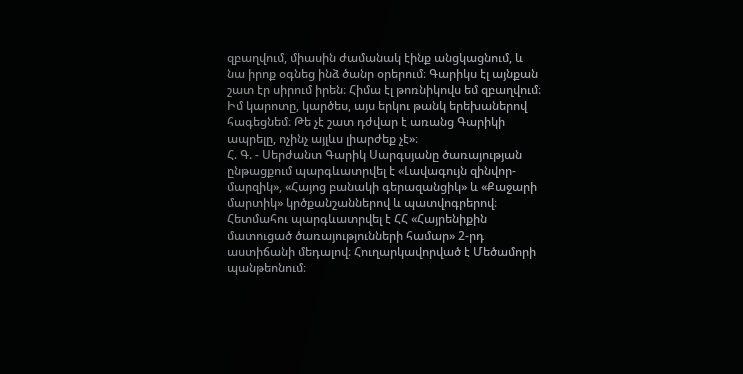զբաղվում, միասին ժամանակ էինք անցկացնում, և նա իրոք օգնեց ինձ ծանր օրերում։ Գարիկս էլ այնքան շատ էր սիրում իրեն։ Հիմա էլ թոռնիկովս եմ զբաղվում։ Իմ կարոտը, կարծես, այս երկու թանկ երեխաներով հագեցնեմ։ Թե չէ շատ դժվար է առանց Գարիկի ապրելը, ոչինչ այլևս լիարժեք չէ»։
Հ. Գ. - Սերժանտ Գարիկ Սարգսյանը ծառայության ընթացքում պարգևատրվել է «Լավագույն զինվոր-մարզիկ», «Հայոց բանակի գերազանցիկ» և «Քաջարի մարտիկ» կրծքանշաններով և պատվոգրերով։ Հետմահու պարգևատրվել է ՀՀ «Հայրենիքին մատուցած ծառայությունների համար» 2-րդ աստիճանի մեդալով։ Հուղարկավորված է Մեծամորի պանթեոնում։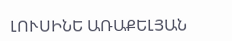ԼՈՒՍԻՆԵ ԱՌԱՔԵԼՅԱՆ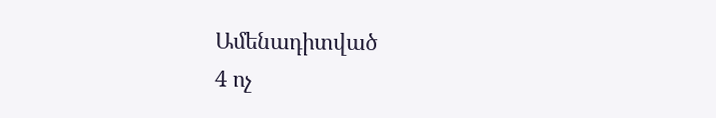Ամենադիտված
4 ոչ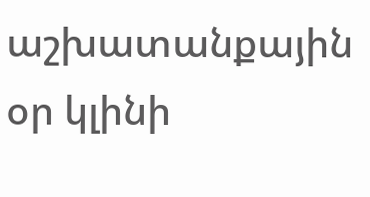աշխատանքային օր կլինի